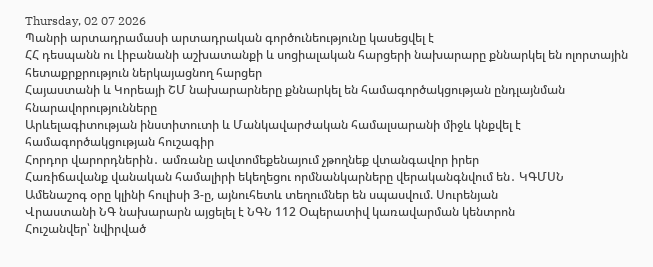Thursday, 02 07 2026
Պանրի արտադրամասի արտադրական գործունեությունը կասեցվել է
ՀՀ դեսպանն ու Լիբանանի աշխատանքի և սոցիալական հարցերի նախարարը քննարկել են ոլորտային հետաքրքրություն ներկայացնող հարցեր
Հայաստանի և Կորեայի ՇՄ նախարարները քննարկել են համագործակցության ընդլայնման հնարավորությունները
Արևելագիտության ինստիտուտի և Մանկավարժական համալսարանի միջև կնքվել է համագործակցության հուշագիր
Հորդոր վարորդներին․ ամռանը ավտոմեքենայում չթողնեք վտանգավոր իրեր
Հառիճավանք վանական համալիրի եկեղեցու որմնանկարները վերականգնվում են․ ԿԳՄՍՆ
Ամենաշոգ օրը կլինի հուլիսի 3-ը, այնուհետև տեղումներ են սպասվում. Սուրենյան
Վրաստանի ՆԳ նախարարն այցելել է ՆԳՆ 112 Օպերատիվ կառավարման կենտրոն
Հուշանվեր՝ նվիրված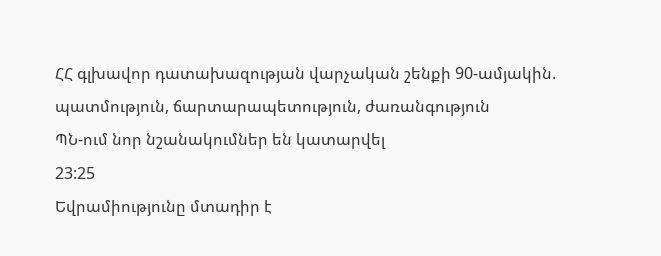ՀՀ գլխավոր դատախազության վարչական շենքի 90-ամյակին. պատմություն, ճարտարապետություն, ժառանգություն
ՊՆ-ում նոր նշանակումներ են կատարվել
23:25
Եվրամիությունը մտադիր է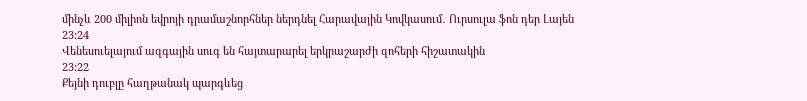մինչև 200 միլիոն եվրոյի դրամաշնորհներ ներդնել Հարավային Կովկասում․ Ուրսուլա ֆոն դեր Լայեն
23:24
Վենեսուելայում ազգային սուգ են հայտարարել երկրաշարժի զոհերի հիշատակին
23:22
Քեյնի դուբլը հաղթանակ պարգևեց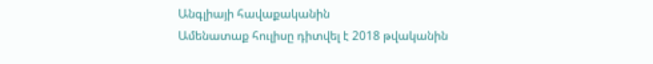Անգլիայի հավաքականին
Ամենատաք հուլիսը դիտվել է 2018 թվականին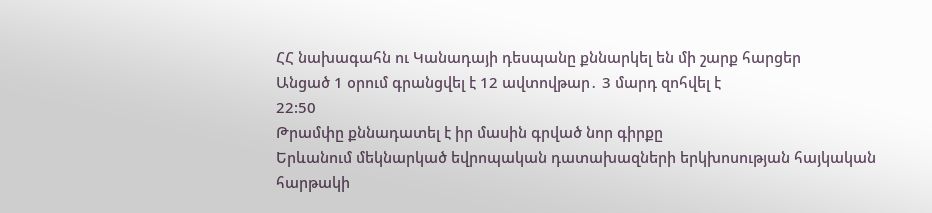ՀՀ նախագահն ու Կանադայի դեսպանը քննարկել են մի շարք հարցեր
Անցած 1 օրում գրանցվել է 12 ավտովթար․ 3 մարդ զոհվել է
22:50
Թրամփը քննադատել է իր մասին գրված նոր գիրքը
Երևանում մեկնարկած եվրոպական դատախազների երկխոսության հայկական հարթակի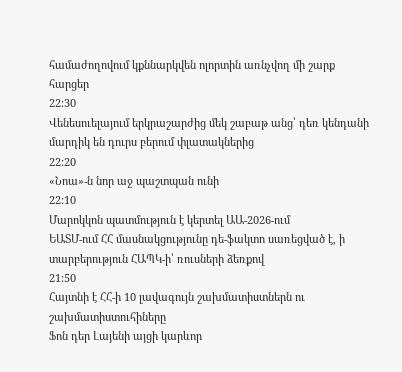համաժողովում կքննարկվեն ոլորտին առնչվող մի շարք հարցեր
22:30
Վենեսուելայում երկրաշարժից մեկ շաբաթ անց՝ դեռ կենդանի մարդիկ են դուրս բերում փլատակներից
22:20
«Նոա»-ն նոր աջ պաշտպան ունի
22:10
Մարոկկոն պատմություն է կերտել ԱԱ-2026-ում
ԵԱՏՄ-ում ՀՀ մասնակցությունը դե-ֆակտո սառեցված է, ի տարբերություն ՀԱՊԿ-ի՝ ռուսների ձեռքով
21:50
Հայտնի է ՀՀ-ի 10 լավագույն շախմատիստներն ու շախմատիստուհիները
Ֆոն դեր Լայենի այցի կարևոր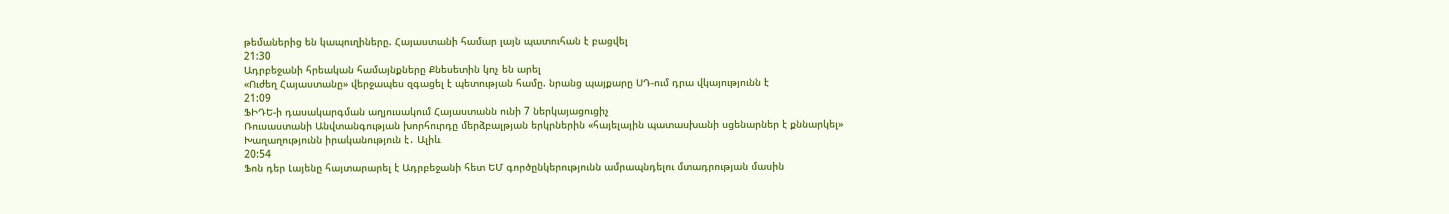թեմաներից են կապուղիները. Հայաստանի համար լայն պատուհան է բացվել
21:30
Ադրբեջանի հրեական համայնքները Քնեսետին կոչ են արել
«Ուժեղ Հայաստանը» վերջապես զգացել է պետության համը. նրանց պայքարը ՍԴ-ում դրա վկայությունն է
21:09
ՖԻԴԵ-ի դասակարգման աղյուսակում Հայաստանն ունի 7 ներկայացուցիչ
Ռուսաստանի Անվտանգության խորհուրդը մերձբալթյան երկրներին «հայելային պատասխանի սցենարներ է քննարկել»
Խաղաղությունն իրականություն է․ Ալիև
20:54
Ֆոն դեր Լայենը հայտարարել է Ադրբեջանի հետ ԵՄ գործընկերությունն ամրապնդելու մտադրության մասին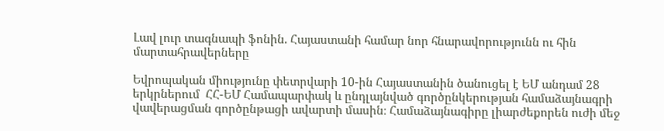Լավ լուր տագնապի ֆոնին. Հայաստանի համար նոր հնարավորությունն ու հին մարտահրավերները

Եվրոպական միությունը փետրվարի 10-ին Հայաստանին ծանուցել է ԵՄ անդամ 28 երկրներում  ՀՀ-ԵՄ Համապարփակ և ընդլայնված գործընկերության համաձայնագրի վավերացման գործընթացի ավարտի մասին։ Համաձայնագիրը լիարժեքորեն ուժի մեջ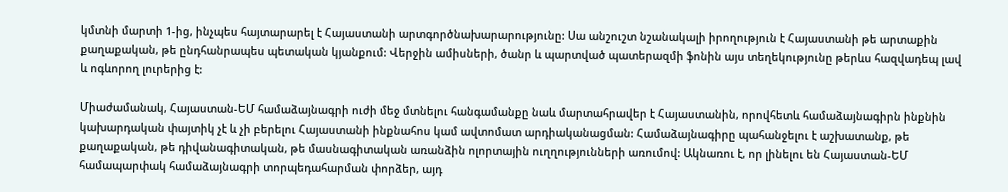կմտնի մարտի 1-ից, ինչպես հայտարարել է Հայաստանի արտգործնախարարությունը: Սա անշուշտ նշանակալի իրողություն է Հայաստանի թե արտաքին քաղաքական, թե ընդհանրապես պետական կյանքում: Վերջին ամիսների, ծանր և պարտված պատերազմի ֆոնին այս տեղեկությունը թերևս հազվադեպ լավ և ոգևորող լուրերից է:

Միաժամանակ, Հայաստան-ԵՄ համաձայնագրի ուժի մեջ մտնելու հանգամանքը նաև մարտահրավեր է Հայաստանին, որովհետև համաձայնագիրն ինքնին կախարդական փայտիկ չէ և չի բերելու Հայաստանի ինքնահոս կամ ավտոմատ արդիականացման: Համաձայնագիրը պահանջելու է աշխատանք, թե քաղաքական, թե դիվանագիտական, թե մասնագիտական առանձին ոլորտային ուղղությունների առումով: Ակնառու է, որ լինելու են Հայաստան-ԵՄ համապարփակ համաձայնագրի տորպեդահարման փորձեր, այդ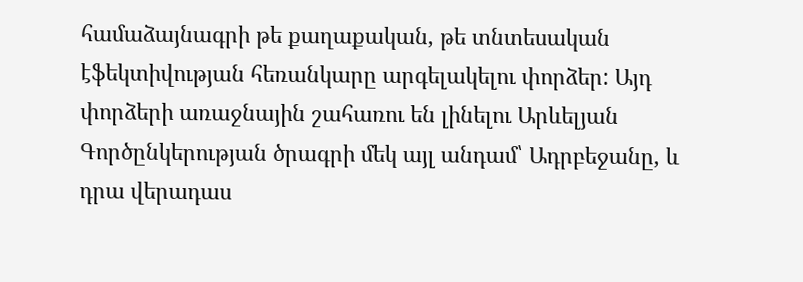համաձայնագրի թե քաղաքական, թե տնտեսական էֆեկտիվության հեռանկարը արգելակելու փորձեր: Այդ փորձերի առաջնային շահառու են լինելու Արևելյան Գործընկերության ծրագրի մեկ այլ անդամ՝ Ադրբեջանը, և դրա վերադաս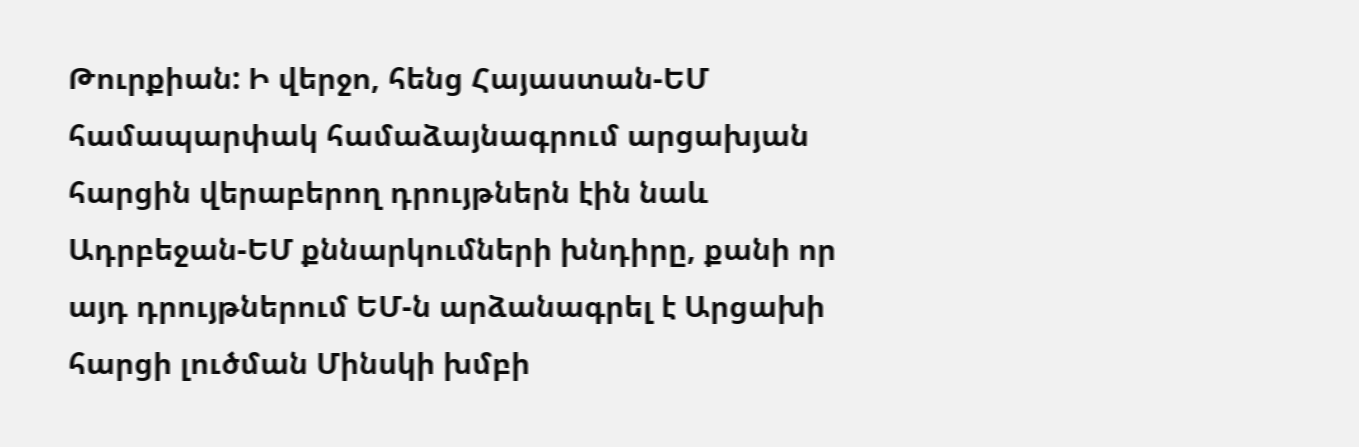Թուրքիան: Ի վերջո, հենց Հայաստան-ԵՄ համապարփակ համաձայնագրում արցախյան հարցին վերաբերող դրույթներն էին նաև Ադրբեջան-ԵՄ քննարկումների խնդիրը, քանի որ այդ դրույթներում ԵՄ-ն արձանագրել է Արցախի հարցի լուծման Մինսկի խմբի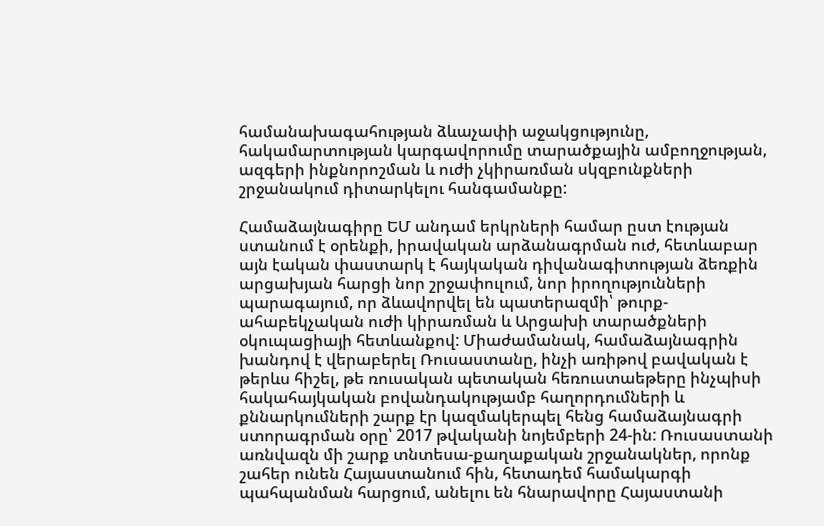համանախագահության ձևաչափի աջակցությունը, հակամարտության կարգավորումը տարածքային ամբողջության, ազգերի ինքնորոշման և ուժի չկիրառման սկզբունքների շրջանակում դիտարկելու հանգամանքը:

Համաձայնագիրը ԵՄ անդամ երկրների համար ըստ էության ստանում է օրենքի, իրավական արձանագրման ուժ, հետևաբար այն էական փաստարկ է հայկական դիվանագիտության ձեռքին արցախյան հարցի նոր շրջափուլում, նոր իրողությունների պարագայում, որ ձևավորվել են պատերազմի՝ թուրք-ահաբեկչական ուժի կիրառման և Արցախի տարածքների օկուպացիայի հետևանքով: Միաժամանակ, համաձայնագրին խանդով է վերաբերել Ռուսաստանը, ինչի առիթով բավական է թերևս հիշել, թե ռուսական պետական հեռուստաեթերը ինչպիսի հակահայկական բովանդակությամբ հաղորդումների և քննարկումների շարք էր կազմակերպել հենց համաձայնագրի ստորագրման օրը՝ 2017 թվականի նոյեմբերի 24-ին: Ռուսաստանի առնվազն մի շարք տնտեսա-քաղաքական շրջանակներ, որոնք շահեր ունեն Հայաստանում հին, հետադեմ համակարգի պահպանման հարցում, անելու են հնարավորը Հայաստանի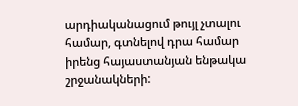արդիականացում թույլ չտալու համար, գտնելով դրա համար իրենց հայաստանյան ենթակա շրջանակների: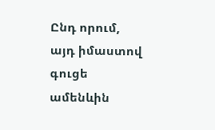Ընդ որում, այդ իմաստով գուցե ամենևին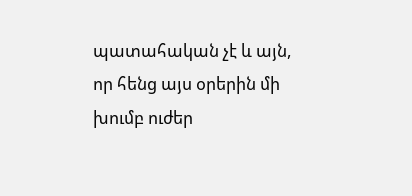պատահական չէ և այն, որ հենց այս օրերին մի խումբ ուժեր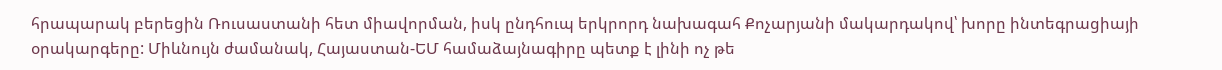հրապարակ բերեցին Ռուսաստանի հետ միավորման, իսկ ընդհուպ երկրորդ նախագահ Քոչարյանի մակարդակով՝ խորը ինտեգրացիայի օրակարգերը: Միևնույն ժամանակ, Հայաստան-ԵՄ համաձայնագիրը պետք է լինի ոչ թե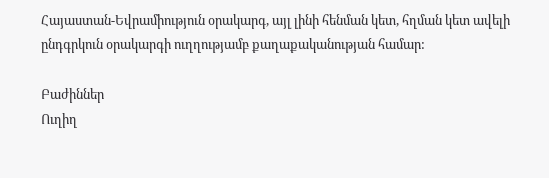Հայաստան-Եվրամիություն օրակարգ, այլ լինի հենման կետ, հղման կետ ավելի ընդգրկուն օրակարգի ուղղությամբ քաղաքականության համար:

Բաժիններ
Ուղիղ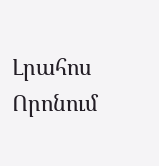Լրահոս
Որոնում